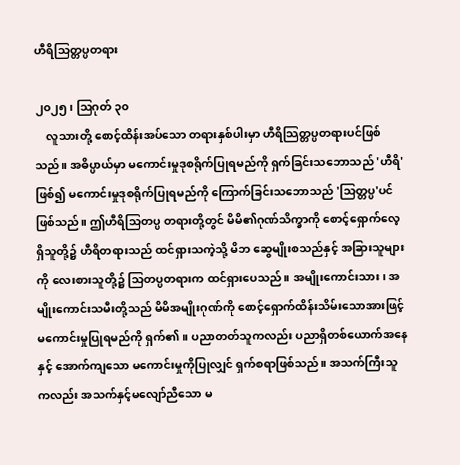ဟီရိသြတ္တပ္ပတရား

၂၀၂၅၊ ဩဂုတ် ၃၀
    လူသားတို့ စောင့်ထိန်းအပ်သော တရားနှစ်ပါးမှာ ဟီရိသြတ္တပ္ပတရားပင်ဖြစ်သည်။ အဓိပ္ပာယ်မှာ မကောင်းမှုဒုစရိုက်ပြုရမည်ကို ရှက်ခြင်းသဘောသည် 'ဟီရိ'ဖြစ်၍ မကောင်းမှုဒုစရိုက်ပြုရမည်ကို ကြောက်ခြင်းသဘောသည် 'သြတ္တပ္ပ'ပင် ဖြစ်သည်။ ဤဟီရိသြတပ္ပ တရားတို့တွင် မိမိ၏ဂုဏ်သိက္ခာကို စောင့်ရှောက်လေ့ရှိသူတို့၌ ဟီရိတရားသည် ထင်ရှားသကဲ့သို့ မိဘ ဆွေမျိုးစသည်နှင့် အခြားသူများကို လေးစားသူတို့၌ သြတပ္ပတရားက ထင်ရှားပေသည်။ အမျိုးကောင်းသား၊ အမျိုးကောင်းသမီးတို့သည် မိမိအမျိုးဂုဏ်ကို စောင့်ရှောက်ထိန်းသိမ်းသောအားဖြင့် မကောင်းမှုပြုရမည်ကို ရှက်၏။ ပညာတတ်သူကလည်း ပညာရှိတစ်ယောက်အနေနှင့် အောက်ကျသော မကောင်းမှုကိုပြုလျှင် ရှက်စရာဖြစ်သည်။ အသက်ကြီးသူကလည်း အသက်နှင့်မလျော်ညီသော မ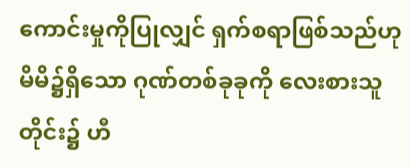ကောင်းမှုကိုပြုလျှင် ရှက်စရာဖြစ်သည်ဟု မိမိ၌ရှိသော ဂုဏ်တစ်ခုခုကို လေးစားသူတိုင်း၌ ဟီ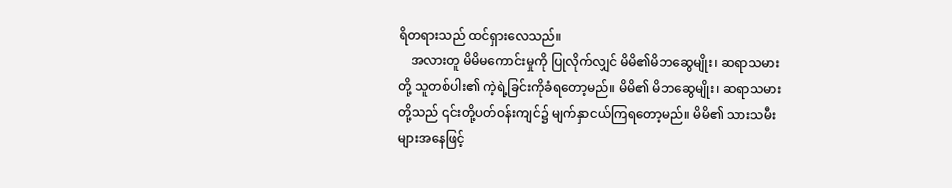ရိတရားသည် ထင်ရှားလေသည်။
    အလားတူ မိမိမကောင်းမှုကို ပြုလိုက်လျှင် မိမိ၏မိဘဆွေမျိုး၊ ဆရာသမားတို့ သူတစ်ပါး၏ ကဲ့ရဲ့ခြင်းကိုခံရတော့မည်။ မိမိ၏ မိဘဆွေမျိုး၊ ဆရာသမားတို့သည် ၎င်းတို့ပတ်ဝန်းကျင်၌ မျက်နှာငယ်ကြရတော့မည်။ မိမိ၏ သားသမီးများအနေဖြင့်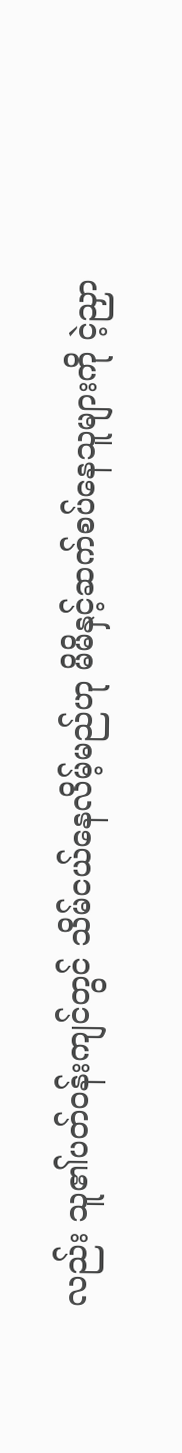လည်း သူ၏ပတ်ဝန်းကျင်တွင် သိမ်ငယ်နေလိမ့်မည်ဟု မိမိနှင့်ဆက်စပ်နေသူများကို ငဲ့ညှာ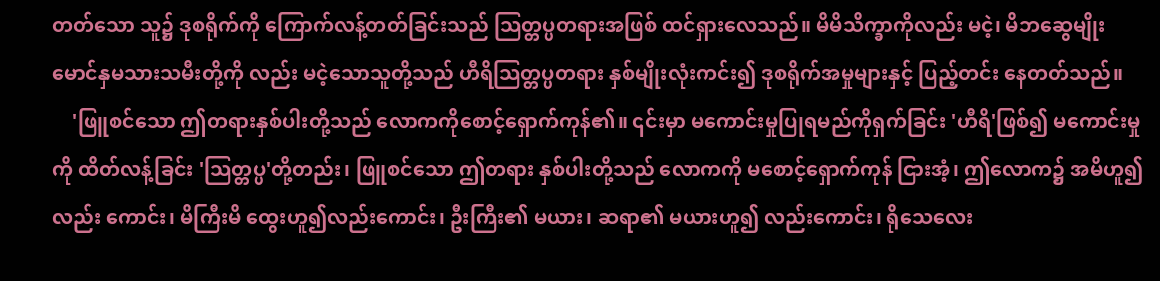တတ်သော သူ၌ ဒုစရိုက်ကို ကြောက်လန့်တတ်ခြင်းသည် သြတ္တပ္ပတရားအဖြစ် ထင်ရှားလေသည်။ မိမိသိက္ခာကိုလည်း မငဲ့၊ မိဘဆွေမျိုး မောင်နှမသားသမီးတို့ကို လည်း မငဲ့သောသူတို့သည် ဟီရိသြတ္တပ္ပတရား နှစ်မျိုးလုံးကင်း၍ ဒုစရိုက်အမှုများနှင့် ပြည့်တင်း နေတတ်သည်။
    'ဖြူစင်သော ဤတရားနှစ်ပါးတို့သည် လောကကိုစောင့်ရှောက်ကုန်၏။ ၎င်းမှာ မကောင်းမှုပြုရမည်ကိုရှက်ခြင်း 'ဟီရိ'ဖြစ်၍ မကောင်းမှုကို ထိတ်လန့်ခြင်း 'သြတ္တပ္ပ'တို့တည်း၊ ဖြူစင်သော ဤတရား နှစ်ပါးတို့သည် လောကကို မစောင့်ရှောက်ကုန် ငြားအံ့၊ ဤလောက၌ အမိဟူ၍လည်း ကောင်း၊ မိကြီးမိ ထွေးဟူ၍လည်းကောင်း၊ ဦးကြီး၏ မယား၊ ဆရာ၏ မယားဟူ၍ လည်းကောင်း၊ ရိုသေလေး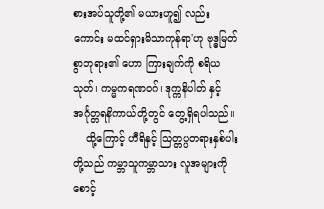စားအပ်သူတို့၏ မယားဟူ၍ လည်းကောင်း မထင်ရှားမိသာကုန်ရာ'ဟု ဗုဒ္ဓမြတ်စွာဘုရား၏ ဟော ကြားချက်ကို စရိယ သုတ်၊ ကမ္မကရဏဝဂ်၊ ဒုက္ကနိပါတ် နှင့် အင်္ဂုတ္တရနိကာယ်တို့တွင် တွေ့ရှိရပါသည်။
    ထို့ကြောင့် ဟီရိနှင့် သြတ္တပ္ပတရားနှစ်ပါးတို့သည် ကမ္ဘာသူကမ္ဘာသား လူအများကို စောင့်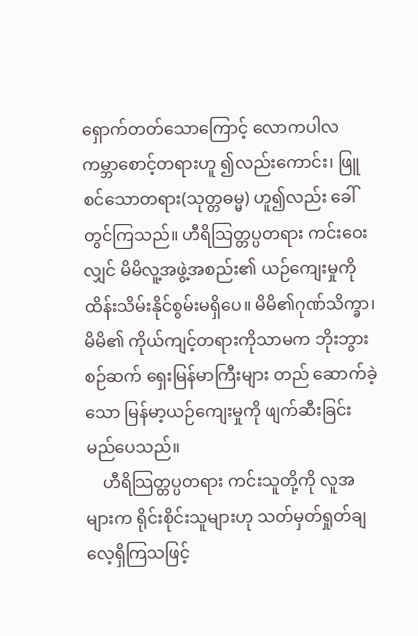ရှောက်တတ်သောကြောင့် လောကပါလ ကမ္ဘာစောင့်တရားဟူ ၍လည်းကောင်း၊ ဖြူစင်သောတရား(သုတ္တဓမ္မ) ဟူ၍လည်း ခေါ်တွင်ကြသည်။ ဟီရိသြတ္တပ္ပတရား ကင်းဝေးလျှင် မိမိလူ့အဖွဲ့အစည်း၏ ယဉ်ကျေးမှုကို ထိန်းသိမ်းနိုင်စွမ်းမရှိပေ။ မိမိ၏ဂုဏ်သိက္ခာ၊ မိမိ၏ ကိုယ်ကျင့်တရားကိုသာမက ဘိုးဘွားစဉ်ဆက် ရှေးမြန်မာကြီးများ တည် ဆောက်ခဲ့သော မြန်မာ့ယဉ်ကျေးမှုကို ဖျက်ဆီးခြင်းမည်ပေသည်။
    ဟီရိသြတ္တပ္ပတရား ကင်းသူတို့ကို လူအများက ရိုင်းစိုင်းသူများဟု သတ်မှတ်ရှုတ်ချလေ့ရှိကြသဖြင့်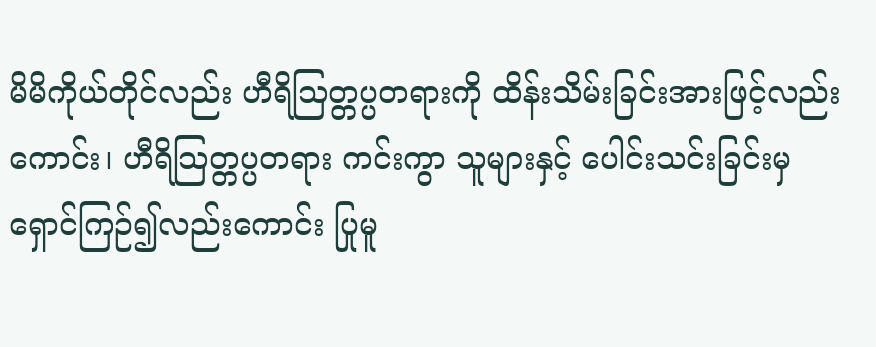မိမိကိုယ်တိုင်လည်း ဟီရိသြတ္တပ္ပတရားကို ထိန်းသိမ်းခြင်းအားဖြင့်လည်းကောင်း၊ ဟီရိသြတ္တပ္ပတရား ကင်းကွာ သူများနှင့် ပေါင်းသင်းခြင်းမှ ရှောင်ကြဉ်၍လည်းကောင်း ပြုမူ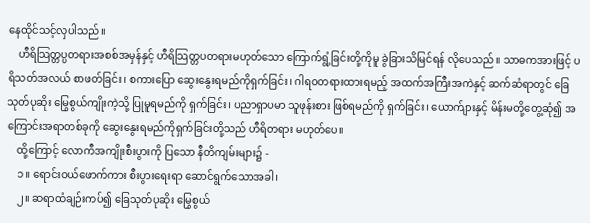နေထိုင်သင့်လှပါသည်။
    ဟီရိသြတ္တပ္ပတရားအစစ်အမှန်နှင့် ဟီရိသြတ္တပတရားမဟုတ်သော ကြောက်ရွံ့ခြင်းတို့ကိုမူ ခွဲခြားသိမြင်ရန် လိုပေသည်။ သာဓကအားဖြင့် ပရိသတ်အလယ် စာဖတ်ခြင်း၊ စကားပြော ဆွေးနွေးရမည်ကိုရှက်ခြင်း၊ ဂါရဝတရားထားရမည့် အထက်အကြီးအကဲနှင့် ဆက်ဆံရာတွင် ခြေသုတ်ပုဆိုး မြွေစွယ်ကျိုးကဲ့သို့ ပြုမူရမည်ကို ရှက်ခြင်း၊ ပညာရှာပမာ သူဖုန်းစား ဖြစ်ရမည်ကို ရှက်ခြင်း၊ ယောက်ျားနှင့် မိန်းမတို့တွေ့ဆုံ၍ အကြောင်းအရာတစ်ခုကို ဆွေးနွေးရမည်ကိုရှက်ခြင်းတို့သည် ဟီရိတရား မဟုတ်ပေ။
    ထို့ကြောင့် လောကီအကျိုးစီးပွားကို ပြသော နီတိကျမ်းများ၌ -
    ၁။ ရောင်းဝယ်ဖောက်ကား စီးပွားရေးရာ ဆောင်ရွက်သောအခါ၊
    ၂။ ဆရာထံချဉ်းကပ်၍ ခြေသုတ်ပုဆိုး မြွေစွယ်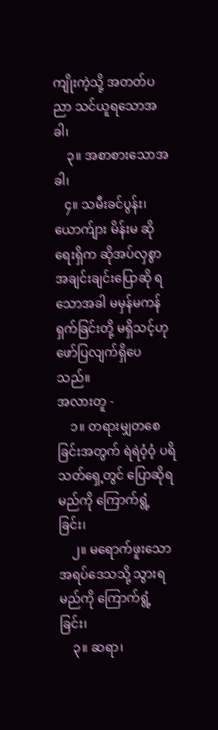ကျိုးကဲ့သို့ အတတ်ပညာ သင်ယူရသောအခါ၊
    ၃။ အစာစားသောအခါ၊
   ၄။ သမီးခင်ပွန်း၊ ယောက်ျား မိန်းမ ဆိုရေးရှိက ဆိုအပ်လှစွာ အချင်းချင်းပြောဆို ရသောအခါ မမှန်မကန်ရှက်ခြင်းတို့ မရှိသင့်ဟု ဖော်ပြလျက်ရှိပေသည်။
အလားတူ -
    ၁။ တရားမျှတစေခြင်းအတွက် ရဲရဲဝံ့ဝံ့ ပရိသတ်ရှေ့တွင် ပြောဆိုရမည်ကို ကြောက်ရွံ့ခြင်း၊
    ၂။ မရောက်ဖူးသော အရပ်ဒေသသို့ သွားရမည်ကို ကြောက်ရွံ့ခြင်း၊
    ၃။ ဆရာ၊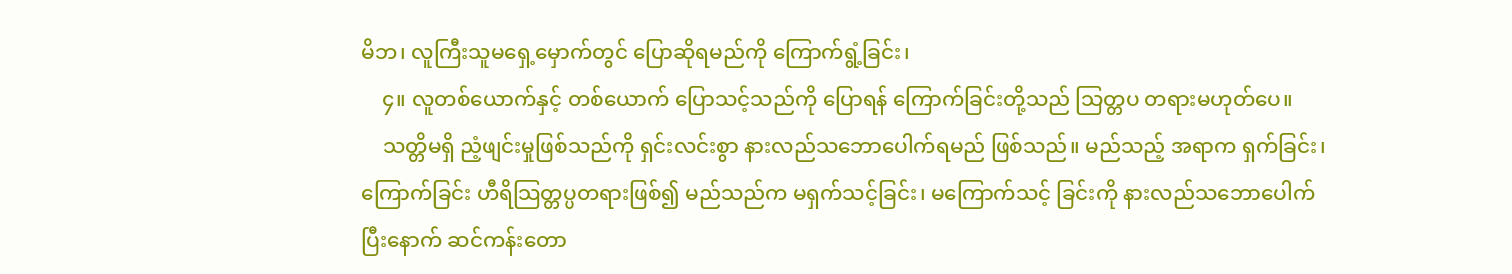မိဘ၊ လူကြီးသူမရှေ့မှောက်တွင် ပြောဆိုရမည်ကို ကြောက်ရွံ့ခြင်း၊
    ၄။ လူတစ်ယောက်နှင့် တစ်ယောက် ပြောသင့်သည်ကို ပြောရန် ကြောက်ခြင်းတို့သည် သြတ္တပ တရားမဟုတ်ပေ။
    သတ္တိမရှိ ညံ့ဖျင်းမှုဖြစ်သည်ကို ရှင်းလင်းစွာ နားလည်သဘောပေါက်ရမည် ဖြစ်သည်။ မည်သည့် အရာက ရှက်ခြင်း၊ ကြောက်ခြင်း ဟီရိသြတ္တပ္ပတရားဖြစ်၍ မည်သည်က မရှက်သင့်ခြင်း၊ မကြောက်သင့် ခြင်းကို နားလည်သဘောပေါက်ပြီးနောက် ဆင်ကန်းတော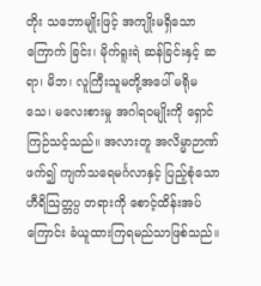တိုး သဘောမျိုးဖြင့် အကျိုးမရှိသော ကြောက် ခြင်း၊ မိုက်ရူးရဲ ဆန်ခြင်းနှင့် ဆရာ၊ မိဘ၊ လူကြီးသူမတို့အပေါ် မရိုမသေ၊ မလေးစားမှု အဂါရဝမျိုးကို ရှောင်ကြဉ်သင့်သည်။ အလားတူ အလိမ္မာဉာဏ်ဖက်၍ ကျက်သရေမင်္ဂလာနှင့် ပြည့်စုံသော ဟီရိသြတ္တပ္ပ တရားကို စောင့်ထိန်းအပ် ကြောင်း ခံယူထားကြရမည်သာဖြစ်သည်။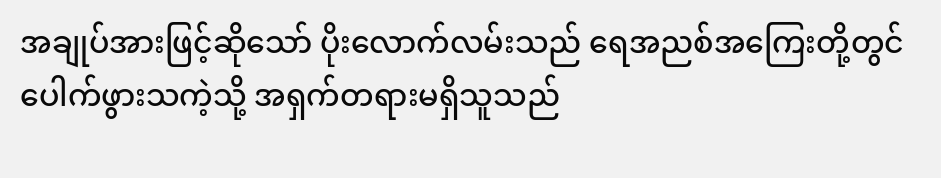အချုပ်အားဖြင့်ဆိုသော် ပိုးလောက်လမ်းသည် ရေအညစ်အကြေးတို့တွင် ပေါက်ဖွားသကဲ့သို့ အရှက်တရားမရှိသူသည်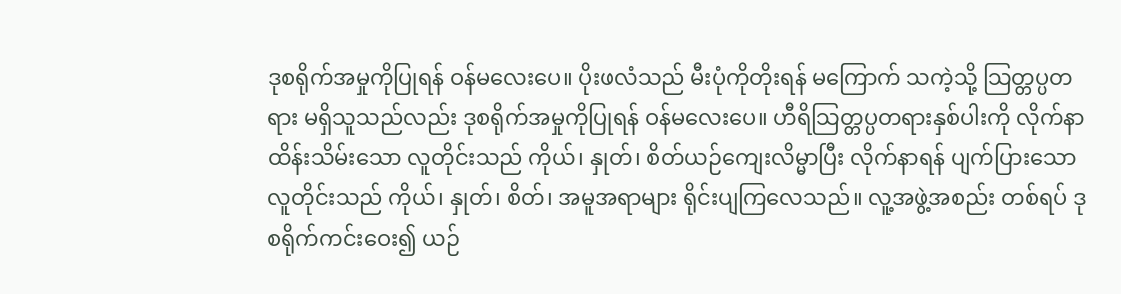ဒုစရိုက်အမှုကိုပြုရန် ဝန်မလေးပေ။ ပိုးဖလံသည် မီးပုံကိုတိုးရန် မကြောက် သကဲ့သို့ သြတ္တပ္ပတရား မရှိသူသည်လည်း ဒုစရိုက်အမှုကိုပြုရန် ဝန်မလေးပေ။ ဟီရိသြတ္တပ္ပတရားနှစ်ပါးကို လိုက်နာထိန်းသိမ်းသော လူတိုင်းသည် ကိုယ်၊ နှုတ်၊ စိတ်ယဉ်ကျေးလိမ္မာပြီး လိုက်နာရန် ပျက်ပြားသော လူတိုင်းသည် ကိုယ်၊ နှုတ်၊ စိတ်၊ အမူအရာများ ရိုင်းပျကြလေသည်။ လူ့အဖွဲ့အစည်း တစ်ရပ် ဒုစရိုက်ကင်းဝေး၍ ယဉ်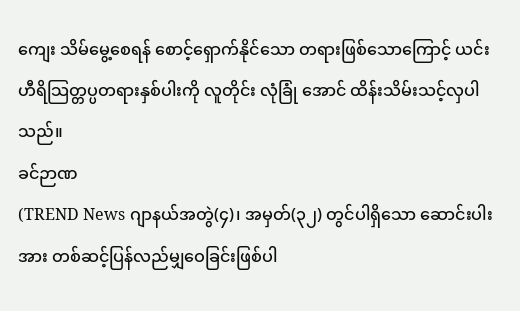ကျေး သိမ်မွေ့စေရန် စောင့်ရှောက်နိုင်သော တရားဖြစ်သောကြောင့် ယင်းဟီရိသြတ္တပ္ပတရားနှစ်ပါးကို လူတိုင်း လုံခြုံ အောင် ထိန်းသိမ်းသင့်လှပါသည်။
ခင်ဉာဏ
(TREND News ဂျာနယ်အတွဲ(၄)၊ အမှတ်(၃၂) တွင်ပါရှိသော ဆောင်းပါးအား တစ်ဆင့်ပြန်လည်မျှဝေခြင်းဖြစ်ပါ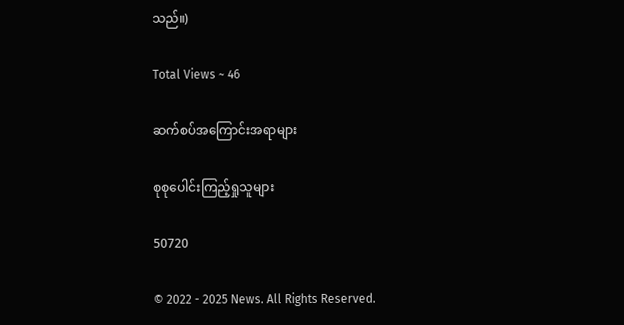သည်။)

Total Views ~ 46

ဆက်စပ်အကြောင်းအရာများ

စုစုပေါင်းကြည့်ရှုသူများ

50720

© 2022 - 2025 News. All Rights Reserved.